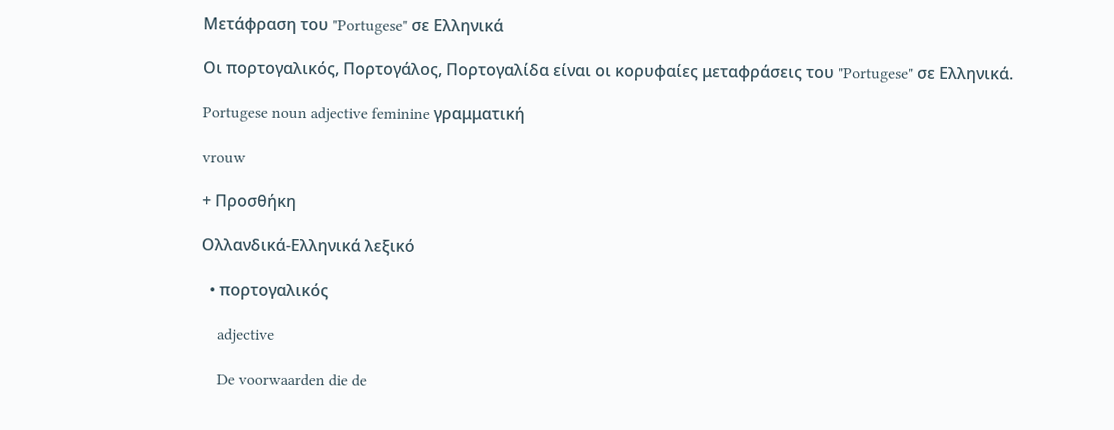Μετάφραση του "Portugese" σε Ελληνικά

Οι πορτογαλικός, Πορτογάλος, Πορτογαλίδα είναι οι κορυφαίες μεταφράσεις του "Portugese" σε Ελληνικά.

Portugese noun adjective feminine γραμματική

vrouw

+ Προσθήκη

Ολλανδικά-Ελληνικά λεξικό

  • πορτογαλικός

    adjective

    De voorwaarden die de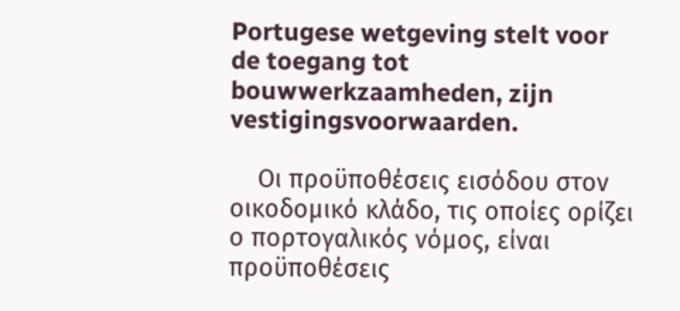Portugese wetgeving stelt voor de toegang tot bouwwerkzaamheden, zijn vestigingsvoorwaarden.

    Οι προϋποθέσεις εισόδου στον οικοδομικό κλάδο, τις οποίες ορίζει ο πορτογαλικός νόμος, είναι προϋποθέσεις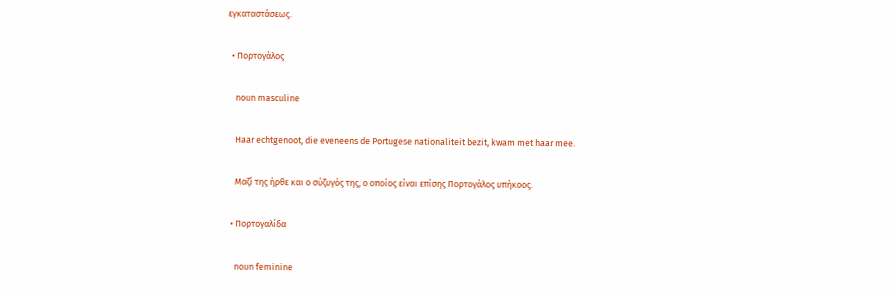εγκαταστάσεως.

  • Πορτογάλος

    noun masculine

    Haar echtgenoot, die eveneens de Portugese nationaliteit bezit, kwam met haar mee.

    Μαζί της ήρθε και ο σύζυγός της, ο οποίος είναι επίσης Πορτογάλος υπήκοος.

  • Πορτογαλίδα

    noun feminine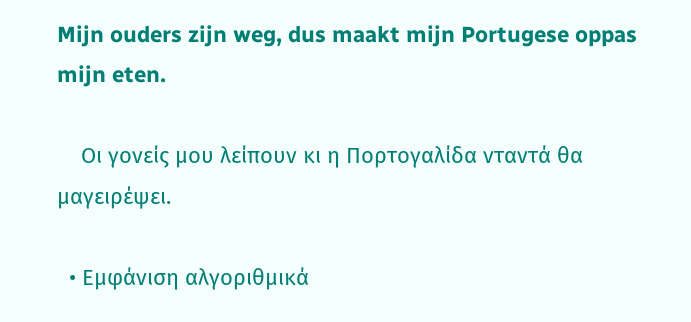Mijn ouders zijn weg, dus maakt mijn Portugese oppas mijn eten.

    Οι γονείς μου λείπουν κι η Πορτογαλίδα νταντά θα μαγειρέψει.

  • Εμφάνιση αλγοριθμικά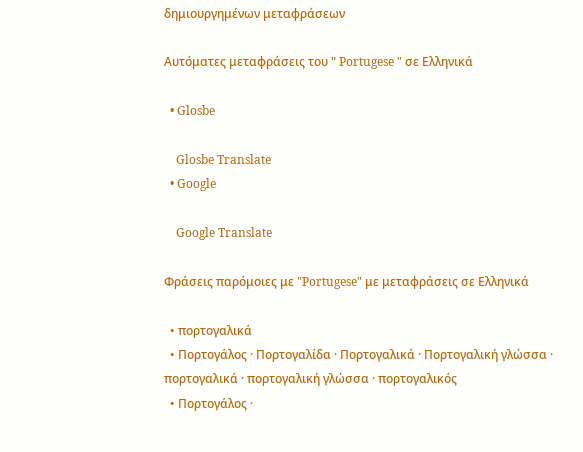δημιουργημένων μεταφράσεων

Αυτόματες μεταφράσεις του " Portugese " σε Ελληνικά

  • Glosbe

    Glosbe Translate
  • Google

    Google Translate

Φράσεις παρόμοιες με "Portugese" με μεταφράσεις σε Ελληνικά

  • πορτογαλικά
  • Πορτογάλος · Πορτογαλίδα · Πορτογαλικά · Πορτογαλική γλώσσα · πορτογαλικά · πορτογαλική γλώσσα · πορτογαλικός
  • Πορτογάλος ·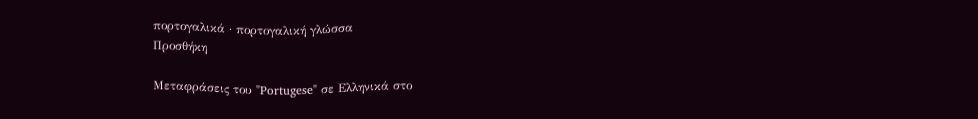πορτογαλικά · πορτογαλική γλώσσα
Προσθήκη

Μεταφράσεις του "Portugese" σε Ελληνικά στο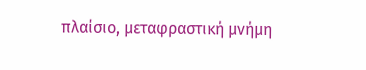πλαίσιο, μεταφραστική μνήμη